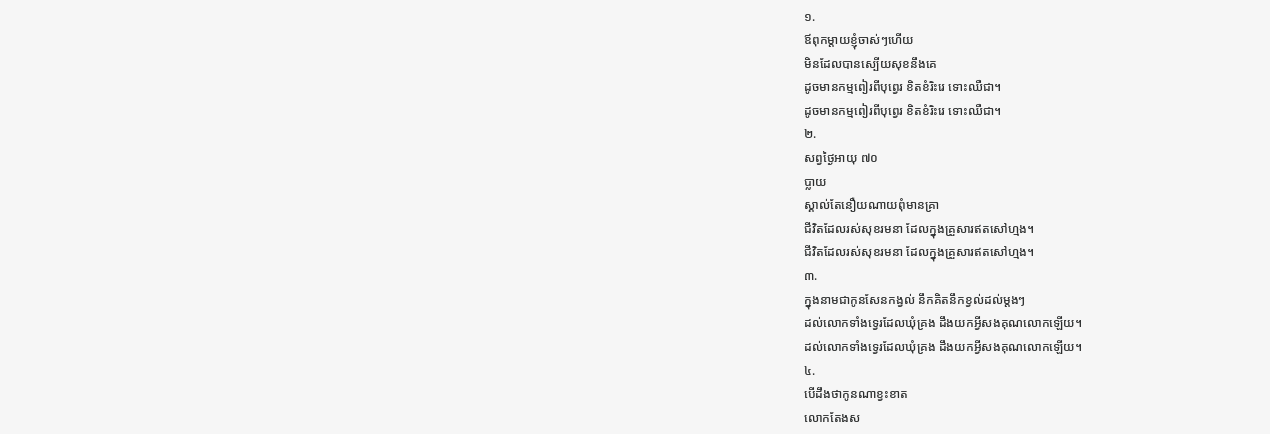១.
ឪពុកម្ដាយខ្ញុំចាស់ៗហើយ
មិនដែលបានស្បើយសុខនឹងគេ
ដូចមានកម្មពៀរពីបុព្វេរ ខិតខំរិះរេ ទោះឈឺជា។
ដូចមានកម្មពៀរពីបុព្វេរ ខិតខំរិះរេ ទោះឈឺជា។
២.
សព្វថ្ងៃអាយុ ៧០
ប្លាយ
ស្គាល់តែនឿយណាយពុំមានគ្រា
ជីវិតដែលរស់សុខរមនា ដែលក្នុងគ្រួសារឥតសៅហ្មង។
ជីវិតដែលរស់សុខរមនា ដែលក្នុងគ្រួសារឥតសៅហ្មង។
៣.
ក្នុងនាមជាកូនសែនកង្វល់ នឹកគិតនឹកខ្វល់ដល់ម្ដងៗ
ដល់លោកទាំងទ្វេរដែលឃុំគ្រង ដឹងយកអ្វីសងគុណលោកឡើយ។
ដល់លោកទាំងទ្វេរដែលឃុំគ្រង ដឹងយកអ្វីសងគុណលោកឡើយ។
៤.
បើដឹងថាកូនណាខ្វះខាត
លោកតែងស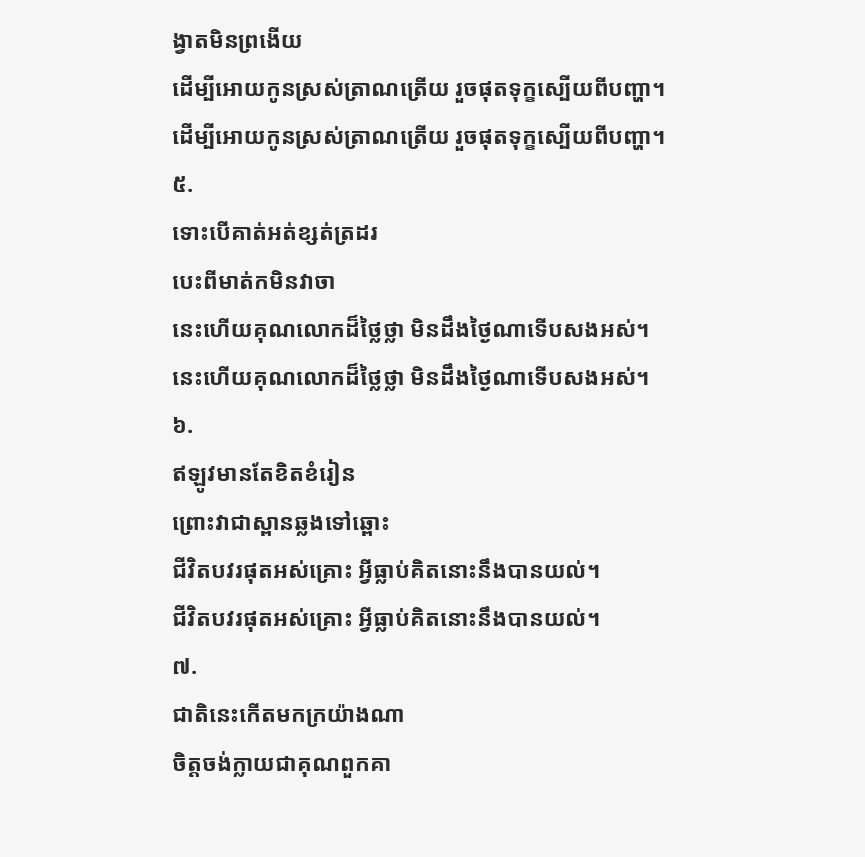ង្វាតមិនព្រងើយ
ដើម្បីអោយកូនស្រស់ត្រាណត្រើយ រួចផុតទុក្ខស្បើយពីបញ្ហា។
ដើម្បីអោយកូនស្រស់ត្រាណត្រើយ រួចផុតទុក្ខស្បើយពីបញ្ហា។
៥.
ទោះបើគាត់អត់ខ្សត់ត្រដរ
បេះពីមាត់កមិនវាចា
នេះហើយគុណលោកដ៏ថ្លៃថ្លា មិនដឹងថ្ងៃណាទើបសងអស់។
នេះហើយគុណលោកដ៏ថ្លៃថ្លា មិនដឹងថ្ងៃណាទើបសងអស់។
៦.
ឥឡូវមានតែខិតខំរៀន
ព្រោះវាជាស្ពានឆ្លងទៅឆ្ពោះ
ជីវិតបវរផុតអស់គ្រោះ អ្វីធ្លាប់គិតនោះនឹងបានយល់។
ជីវិតបវរផុតអស់គ្រោះ អ្វីធ្លាប់គិតនោះនឹងបានយល់។
៧.
ជាតិនេះកើតមកក្រយ៉ាងណា
ចិត្ដចង់ក្លាយជាគុណពួកគា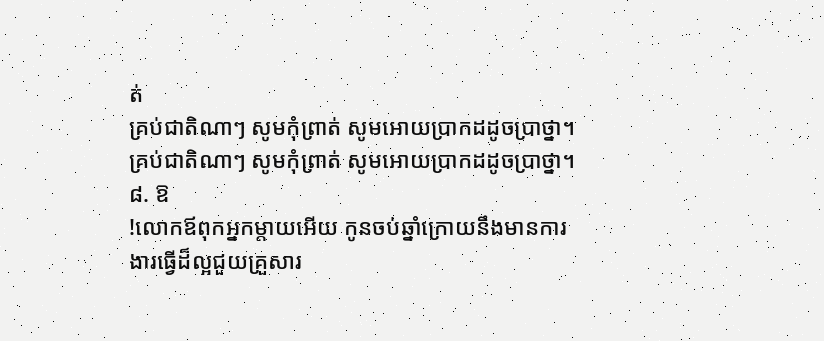ត់
គ្រប់ជាតិណាៗ សូមកុំព្រាត់ សូមអោយប្រាកដដូចប្រាថ្នា។
គ្រប់ជាតិណាៗ សូមកុំព្រាត់ សូមអោយប្រាកដដូចប្រាថ្នា។
៨. ឱ
!លោកឪពុកអ្នកម្ដាយអើយ កូនចប់ឆ្នាំក្រោយនឹងមានការ
ងារធ្វើដ៏ល្អជួយគ្រួសារ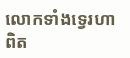លោកទាំងទ្វេរហាពិត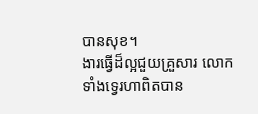បានសុខ។
ងារធ្វើដ៏ល្អជួយគ្រួសារ លោកទាំងទ្វេរហាពិតបាន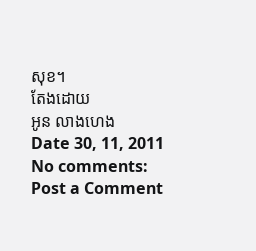សុខ។
តែងដោយ
អូន លាងហេង
Date 30, 11, 2011
No comments:
Post a Comment